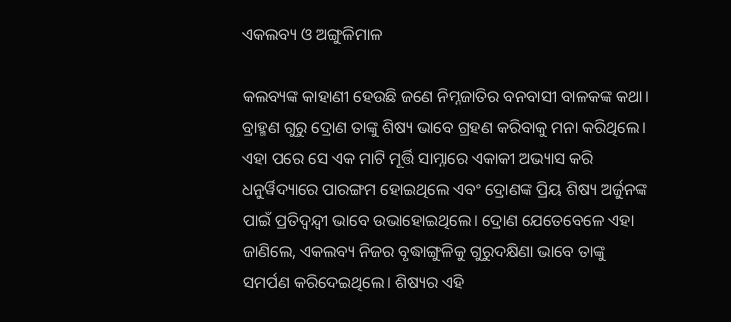ଏକଲବ୍ୟ ଓ ଅଙ୍ଗୁଳିମାଳ

କଲବ୍ୟଙ୍କ କାହାଣୀ ହେଉଛି ଜଣେ ନିମ୍ନଜାତିର ବନବାସୀ ବାଳକଙ୍କ କଥା। ବ୍ରାହ୍ମଣ ଗୁରୁ ଦ୍ରୋଣ ତାଙ୍କୁ ଶିଷ୍ୟ ଭାବେ ଗ୍ରହଣ କରିବାକୁ ମନା କରିଥିଲେ। ଏହା ପରେ ସେ ଏକ ମାଟି ମୂର୍ତ୍ତି ସାମ୍ନାରେ ଏକାକୀ ଅଭ୍ୟାସ କରି ଧନୁର୍ୱିଦ୍ୟାରେ ପାରଙ୍ଗମ ହୋଇଥିଲେ ଏବଂ ଦ୍ରୋଣଙ୍କ ପ୍ରିୟ ଶିଷ୍ୟ ଅର୍ଜୁନଙ୍କ ପାଇଁ ପ୍ରତିଦ୍ୱନ୍ଦ୍ୱୀ ଭାବେ ଉଭାହୋଇଥିଲେ। ଦ୍ରୋଣ ଯେତେବେଳେ ଏହା ଜାଣିଲେ, ଏକଲବ୍ୟ ନିଜର ବୃଦ୍ଧାଙ୍ଗୁଳିକୁ ଗୁରୁଦକ୍ଷିଣା ଭାବେ ତାଙ୍କୁ ସମର୍ପଣ କରିଦେଇଥିଲେ। ଶିଷ୍ୟର ଏହି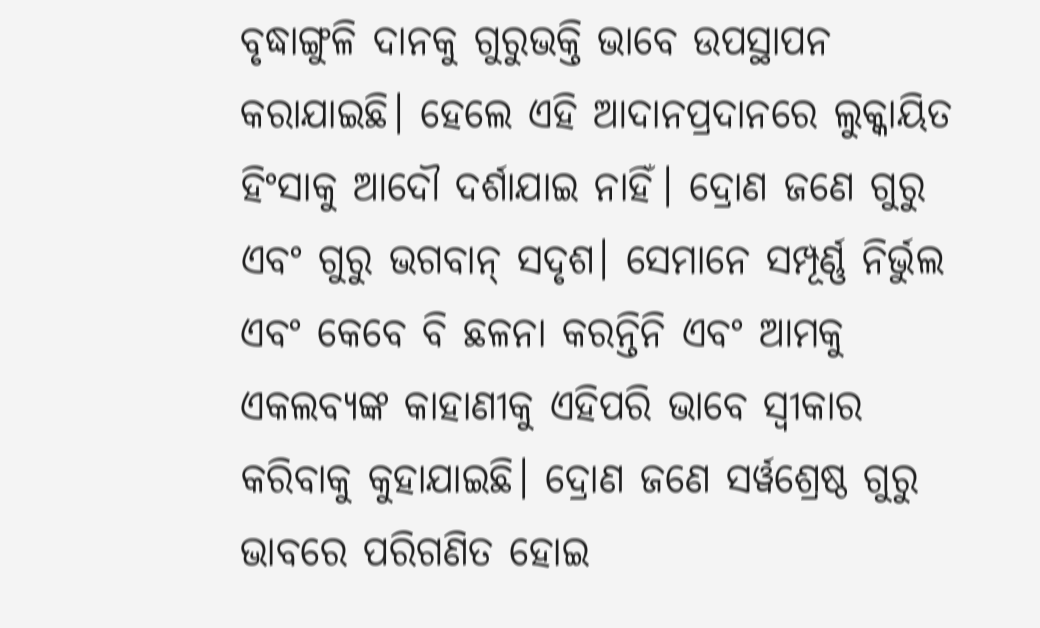ବୃଦ୍ଧାଙ୍ଗୁଳି ଦାନକୁ ଗୁରୁଭକ୍ତି ଭାବେ ଉପସ୍ଥାପନ କରାଯାଇଛି। ହେଲେ ଏହି ଆଦାନପ୍ରଦାନରେ ଲୁକ୍କାୟିତ ହିଂସାକୁ ଆଦୌ ଦର୍ଶାଯାଇ ନାହିଁ। ଦ୍ରୋଣ ଜଣେ ଗୁରୁ ଏବଂ ଗୁରୁ ଭଗବାନ୍‌ ସଦୃଶ। ସେମାନେ ସମ୍ପୂର୍ଣ୍ଣ ନିର୍ଭୁଲ ଏବଂ କେବେ ବି ଛଳନା କରନ୍ତିନି ଏବଂ ଆମକୁ ଏକଲବ୍ୟଙ୍କ କାହାଣୀକୁ ଏହିପରି ଭାବେ ସ୍ୱୀକାର କରିବାକୁ କୁହାଯାଇଛି। ଦ୍ରୋଣ ଜଣେ ସର୍ୱଶ୍ରେଷ୍ଠ ଗୁରୁ ଭାବରେ ପରିଗଣିତ ହୋଇ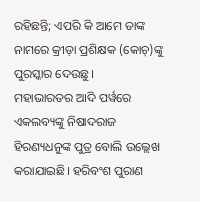ରହିଛନ୍ତି; ଏପରି କି ଆମେ ତାଙ୍କ ନାମରେ କ୍ରୀଡ଼ା ପ୍ରଶିକ୍ଷକ (କୋଚ୍‌)ଙ୍କୁ ପୁରସ୍କାର ଦେଉଛୁ।
ମହାଭାରତର ଆଦି ପର୍ୱରେ ଏକଲବ୍ୟଙ୍କୁ ନିଷାଦରାଜ ହିରଣ୍ୟଧନୁଙ୍କ ପୁତ୍ର ବୋଲି ଉଲ୍ଲେଖ କରାଯାଇଛି। ହରିବଂଶ ପୁରାଣ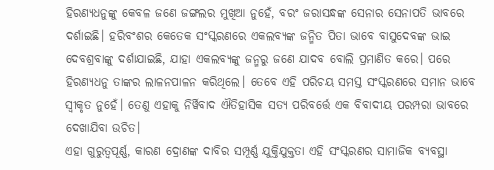ହିରଣ୍ୟଧନୁଙ୍କୁ କେବଳ ଜଣେ ଜଙ୍ଗଲର ମୁଖିଆ ନୁହେଁ, ବରଂ ଜରାସନ୍ଧଙ୍କ ସେନାର ସେନାପତି ଭାବରେ ଦର୍ଶାଇଛି। ହରିବଂଶର କେତେକ ସଂସ୍କରଣରେ ଏକଲବ୍ୟଙ୍କ ଜନ୍ମିତ ପିତା ଭାବେ ବାସୁଦେବଙ୍କ ଭାଇ ଦେବଶ୍ରବାଙ୍କୁ ଦର୍ଶାଯାଇଛି, ଯାହା ଏକଲବ୍ୟଙ୍କୁ ଜନ୍ମରୁ ଜଣେ ଯାଦବ ବୋଲି ପ୍ରମାଣିତ କରେ। ପରେ ହିରଣ୍ୟଧନୁ ତାଙ୍କର ଲାଳନପାଳନ କରିଥିଲେ। ତେବେ ଏହି ପରିଚୟ ସମସ୍ତ ସଂସ୍କରଣରେ ସମାନ ଭାବେ ସ୍ୱୀକୃତ ନୁହେଁ। ତେଣୁ ଏହାକୁ ନିର୍ୱିବାଦ ଐତିହାସିକ ସତ୍ୟ ପରିବର୍ତ୍ତେ ଏକ ବିବାଦୀୟ ପରମ୍ପରା ଭାବରେ ଦେଖାଯିବା ଉଚିତ।
ଏହା ଗୁରୁତ୍ୱପୂର୍ଣ୍ଣ, କାରଣ ଦ୍ରୋଣଙ୍କ ଦାବିର ସମ୍ପୂର୍ଣ୍ଣ ଯୁକ୍ତିଯୁକ୍ତତା ଏହି ସଂସ୍କରଣର ସାମାଜିକ ବ୍ୟବସ୍ଥା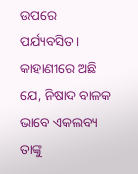ଉପରେ ପର୍ଯ୍ୟବସିତ। କାହାଣୀରେ ଅଛି ଯେ, ନିଷାଦ ବାଳକ ଭାବେ ଏକଲବ୍ୟ ତାଙ୍କୁ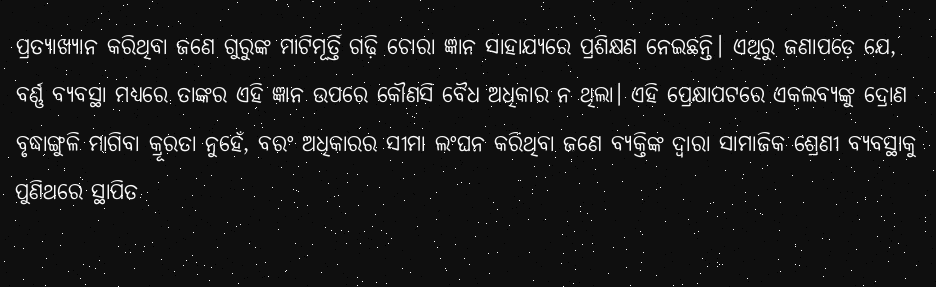ପ୍ରତ୍ୟାଖ୍ୟାନ କରିଥିବା ଜଣେ ଗୁରୁଙ୍କ ମାଟିମୂର୍ତ୍ତି ଗଢ଼ି ଚୋରା ଜ୍ଞାନ ସାହାଯ୍ୟରେ ପ୍ରଶିକ୍ଷଣ ନେଇଛନ୍ତି। ଏଥିରୁ ଜଣାପଡ଼େ ଯେ, ବର୍ଣ୍ଣ ବ୍ୟବସ୍ଥା ମଧ୍ୟରେ ତାଙ୍କର ଏହି ଜ୍ଞାନ ଉପରେ କୌଣସି ବୈଧ ଅଧିକାର ନ ଥିଲା। ଏହି ପ୍ରେକ୍ଷାପଟରେ ଏକଲବ୍ୟଙ୍କୁ ଦ୍ରୋଣ ବୃଦ୍ଧାଙ୍ଗୁଳି ମାଗିବା କ୍ରୂରତା ନୁହେଁ, ବରଂ ଅଧିକାରର ସୀମା ଲଂଘନ କରିଥିବା ଜଣେ ବ୍ୟକ୍ତିଙ୍କ ଦ୍ୱାରା ସାମାଜିକ ଶ୍ରେଣୀ ବ୍ୟବସ୍ଥାକୁ ପୁଣିଥରେ ସ୍ଥାପିତ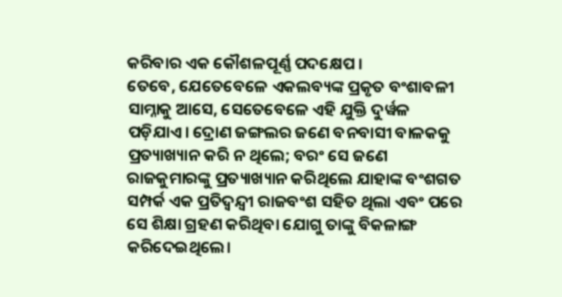କରିବାର ଏକ କୌଶଳପୂର୍ଣ୍ଣ ପଦକ୍ଷେପ ।
ତେବେ, ଯେତେବେଳେ ଏକଲବ୍ୟଙ୍କ ପ୍ରକୃତ ବଂଶାବଳୀ ସାମ୍ନାକୁ ଆସେ, ସେତେବେଳେ ଏହି ଯୁକ୍ତି ଦୁର୍ୱଳ ପଡ଼ିଯାଏ। ଦ୍ରୋଣ ଜଙ୍ଗଲର ଜଣେ ବନବାସୀ ବାଳକକୁ ପ୍ରତ୍ୟାଖ୍ୟାନ କରି ନ ଥିଲେ; ବରଂ ସେ ଜଣେ ରାଜକୁମାରଙ୍କୁ ପ୍ରତ୍ୟାଖ୍ୟାନ କରିଥିଲେ ଯାହାଙ୍କ ବଂଶଗତ ସମ୍ପର୍କ ଏକ ପ୍ରତିଦ୍ୱନ୍ଦ୍ୱୀ ରାଜବଂଶ ସହିତ ଥିଲା ଏବଂ ପରେ ସେ ଶିକ୍ଷା ଗ୍ରହଣ କରିଥିବା ଯୋଗୁ ତାଙ୍କୁ ବିକଳାଙ୍ଗ କରିଦେଇଥିଲେ।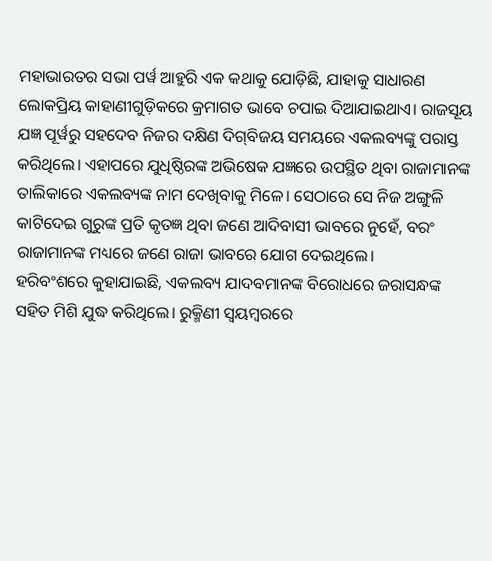ମହାଭାରତର ସଭା ପର୍ୱ ଆହୁରି ଏକ କଥାକୁ ଯୋଡ଼ିଛି, ଯାହାକୁ ସାଧାରଣ ଲୋକପ୍ରିୟ କାହାଣୀଗୁଡ଼ିକରେ କ୍ରମାଗତ ଭାବେ ଚପାଇ ଦିଆଯାଇଥାଏ। ରାଜସୂୟ ଯଜ୍ଞ ପୂର୍ୱରୁ ସହଦେବ ନିଜର ଦକ୍ଷିଣ ଦିଗ୍‌ବିଜୟ ସମୟରେ ଏକଲବ୍ୟଙ୍କୁ ପରାସ୍ତ କରିଥିଲେ। ଏହାପରେ ଯୁଧିଷ୍ଠିରଙ୍କ ଅଭିଷେକ ଯଜ୍ଞରେ ଉପସ୍ଥିତ ଥିବା ରାଜାମାନଙ୍କ ତାଲିକାରେ ଏକଲବ୍ୟଙ୍କ ନାମ ଦେଖିବାକୁ ମିଳେ। ସେଠାରେ ସେ ନିଜ ଅଙ୍ଗୁଳି କାଟିଦେଇ ଗୁରୁଙ୍କ ପ୍ରତି କୃତଜ୍ଞ ଥିବା ଜଣେ ଆଦିବାସୀ ଭାବରେ ନୁହେଁ, ବରଂ ରାଜାମାନଙ୍କ ମଧ୍ୟରେ ଜଣେ ରାଜା ଭାବରେ ଯୋଗ ଦେଇଥିଲେ।
ହରିବଂଶରେ କୁହାଯାଇଛି, ଏକଲବ୍ୟ ଯାଦବମାନଙ୍କ ବିରୋଧରେ ଜରାସନ୍ଧଙ୍କ ସହିତ ମିଶି ଯୁଦ୍ଧ କରିଥିଲେ। ରୁକ୍ମିଣୀ ସ୍ୱୟମ୍ୱରରେ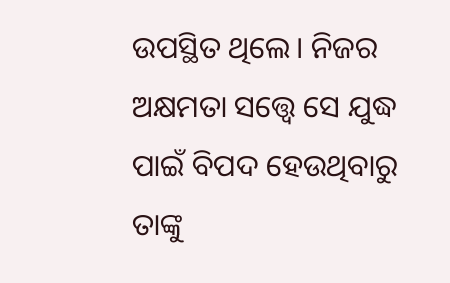ଉପସ୍ଥିତ ଥିଲେ। ନିଜର ଅକ୍ଷମତା ସତ୍ତ୍ୱେ ସେ ଯୁଦ୍ଧ ପାଇଁ ବିପଦ ହେଉଥିବାରୁ ତାଙ୍କୁ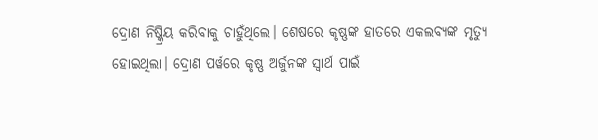ଦ୍ରୋଣ ନିଷ୍କ୍ରିୟ କରିବାକୁ ଚାହୁଁଥିଲେ। ଶେଷରେ କୃଷ୍ଣଙ୍କ ହାତରେ ଏକଲବ୍ୟଙ୍କ ମୃତ୍ୟୁ ହୋଇଥିଲା। ଦ୍ରୋଣ ପର୍ୱରେ କୃଷ୍ଣ ଅର୍ଜୁନଙ୍କ ସ୍ୱାର୍ଥ ପାଇଁ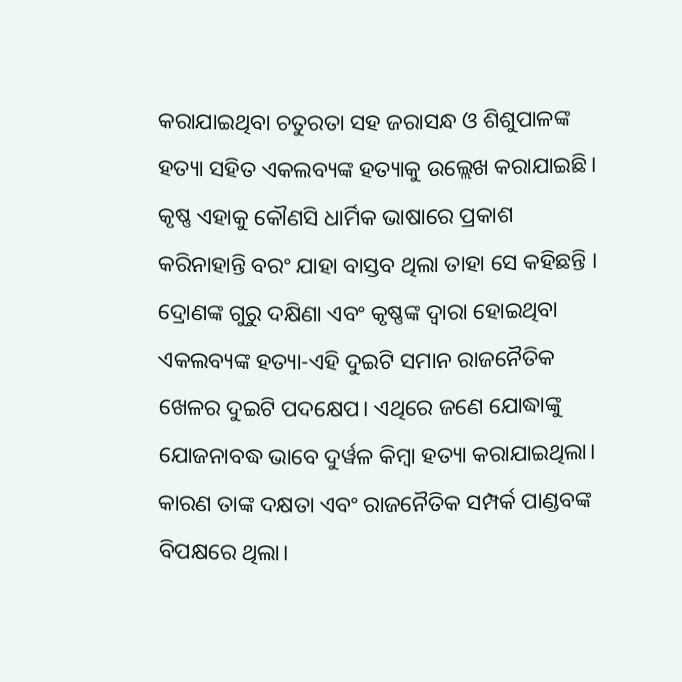କରାଯାଇଥିବା ଚତୁରତା ସହ ଜରାସନ୍ଧ ଓ ଶିଶୁପାଳଙ୍କ ହତ୍ୟା ସହିତ ଏକଲବ୍ୟଙ୍କ ହତ୍ୟାକୁ ଉଲ୍ଲେଖ କରାଯାଇଛି। କୃଷ୍ଣ ଏହାକୁ କୌଣସି ଧାର୍ମିକ ଭାଷାରେ ପ୍ରକାଶ କରିନାହାନ୍ତି ବରଂ ଯାହା ବାସ୍ତବ ଥିଲା ତାହା ସେ କହିଛନ୍ତି । ଦ୍ରୋଣଙ୍କ ଗୁରୁ ଦକ୍ଷିଣା ଏବଂ କୃଷ୍ଣଙ୍କ ଦ୍ୱାରା ହୋଇଥିବା ଏକଲବ୍ୟଙ୍କ ହତ୍ୟା-ଏହି ଦୁଇଟି ସମାନ ରାଜନୈତିକ ଖେଳର ଦୁଇଟି ପଦକ୍ଷେପ। ଏଥିରେ ଜଣେ ଯୋଦ୍ଧାଙ୍କୁ ଯୋଜନାବଦ୍ଧ ଭାବେ ଦୁର୍ୱଳ କିମ୍ୱା ହତ୍ୟା କରାଯାଇଥିଲା। କାରଣ ତାଙ୍କ ଦକ୍ଷତା ଏବଂ ରାଜନୈତିକ ସମ୍ପର୍କ ପାଣ୍ଡବଙ୍କ ବିପକ୍ଷରେ ଥିଲା।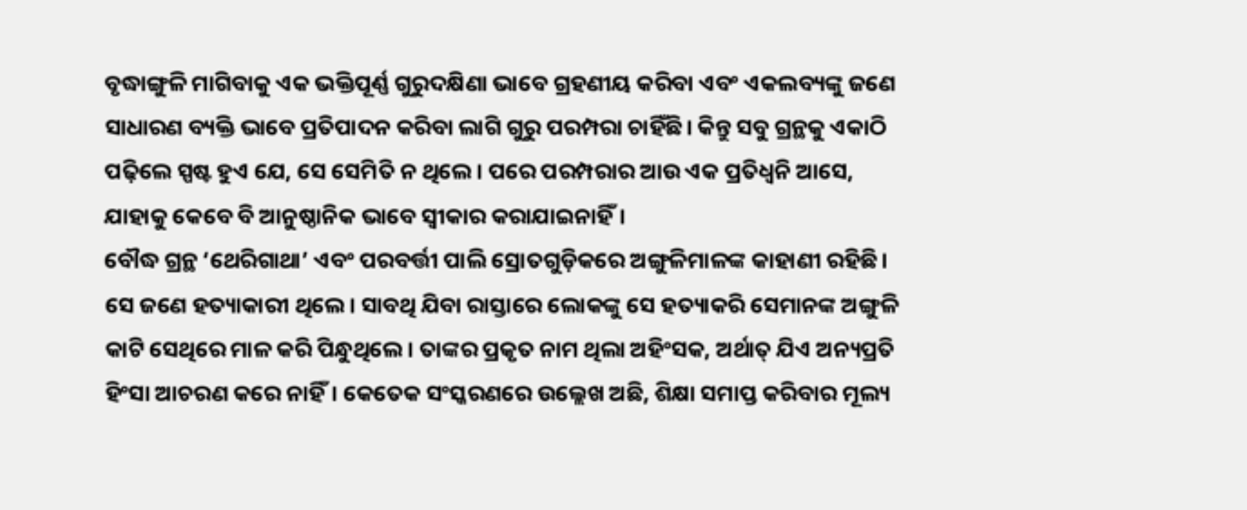ବୃଦ୍ଧାଙ୍ଗୁଳି ମାଗିବାକୁ ଏକ ଭକ୍ତିପୂର୍ଣ୍ଣ ଗୁରୁଦକ୍ଷିଣା ଭାବେ ଗ୍ରହଣୀୟ କରିବା ଏବଂ ଏକଲବ୍ୟଙ୍କୁ ଜଣେ ସାଧାରଣ ବ୍ୟକ୍ତି ଭାବେ ପ୍ରତିପାଦନ କରିବା ଲାଗି ଗୁରୁ ପରମ୍ପରା ଚାହିଁଛି। କିନ୍ତୁ ସବୁ ଗ୍ରନ୍ଥକୁ ଏକାଠି ପଢ଼ିଲେ ସ୍ପଷ୍ଟ ହୁଏ ଯେ, ସେ ସେମିତି ନ ଥିଲେ। ପରେ ପରମ୍ପରାର ଆଉ ଏକ ପ୍ରତିଧ୍ୱନି ଆସେ, ଯାହାକୁ କେବେ ବି ଆନୁଷ୍ଠାନିକ ଭାବେ ସ୍ୱୀକାର କରାଯାଇନାହିଁ।
ବୌଦ୍ଧ ଗ୍ରନ୍ଥ ‘ଥେରିଗାଥା’ ଏବଂ ପରବର୍ତ୍ତୀ ପାଲି ସ୍ରୋତଗୁଡ଼ିକରେ ଅଙ୍ଗୁଳିମାଳଙ୍କ କାହାଣୀ ରହିଛି। ସେ ଜଣେ ହତ୍ୟାକାରୀ ଥିଲେ। ସାବଥି ଯିବା ରାସ୍ତାରେ ଲୋକଙ୍କୁ ସେ ହତ୍ୟାକରି ସେମାନଙ୍କ ଅଙ୍ଗୁଳି କାଟି ସେଥିରେ ମାଳ କରି ପିନ୍ଧୁଥିଲେ। ତାଙ୍କର ପ୍ରକୃତ ନାମ ଥିଲା ଅହିଂସକ, ଅର୍ଥାତ୍‌ ଯିଏ ଅନ୍ୟପ୍ରତି ହିଂସା ଆଚରଣ କରେ ନାହିଁ। କେତେକ ସଂସ୍କରଣରେ ଉଲ୍ଲେଖ ଅଛି, ଶିକ୍ଷା ସମାପ୍ତ କରିବାର ମୂଲ୍ୟ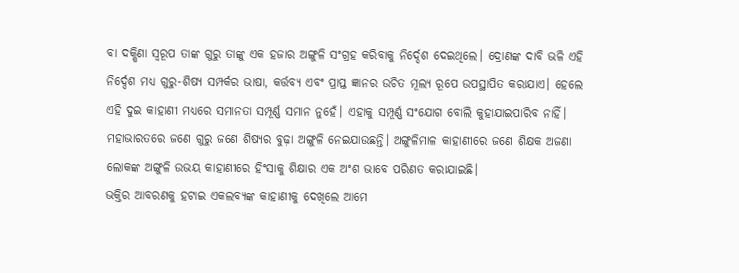ବା ଦକ୍ଷିଣା ସ୍ୱରୂପ ତାଙ୍କ ଗୁରୁ ତାଙ୍କୁ ଏକ ହଜାର ଅଙ୍ଗୁଳି ସଂଗ୍ରହ କରିବାକୁ ନିର୍ଦ୍ଦେଶ ଦେଇଥିଲେ। ଦ୍ରୋଣଙ୍କ ଦାବି ଭଳି ଏହି ନିର୍ଦ୍ଦେଶ ମଧ୍ୟ ଗୁରୁ-ଶିଷ୍ୟ ସମ୍ପର୍କର ଭାଷା, କର୍ତ୍ତବ୍ୟ ଏବଂ ପ୍ରାପ୍ତ ଜ୍ଞାନର ଉଚିତ ମୂଲ୍ୟ ରୂପେ ଉପସ୍ଥାପିତ କରାଯାଏ। ହେଲେ ଏହି ଦୁଇ କାହାଣୀ ମଧ୍ୟରେ ସମାନତା ସମ୍ପୂର୍ଣ୍ଣ ସମାନ ନୁହେଁ। ଏହାକୁ ସମ୍ପୂର୍ଣ୍ଣ ସଂଯୋଗ ବୋଲି କୁହାଯାଇପାରିବ ନାହିଁ। ମହାଭାରତରେ ଜଣେ ଗୁରୁ ଜଣେ ଶିଷ୍ୟର ବୁଢ଼ା ଅଙ୍ଗୁଳି ନେଇଯାଉଛନ୍ତି। ଅଙ୍ଗୁଳିମାଳ କାହାଣୀରେ ଜଣେ ଶିକ୍ଷକ ଅଜଣା ଲୋକଙ୍କ ଅଙ୍ଗୁଳି ଉଭୟ କାହାଣୀରେ ହିଂସାକୁ ଶିକ୍ଷାର ଏକ ଅଂଶ ଭାବେ ପରିଣତ କରାଯାଇଛି।
ଭକ୍ତିର ଆବରଣକୁ ହଟାଇ ଏକଲବ୍ୟଙ୍କ କାହାଣୀକୁ ଦେଖିଲେ ଆମେ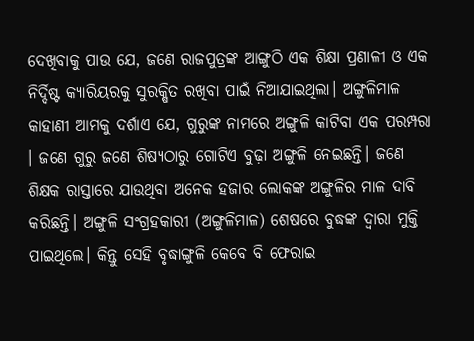ଦେଖିବାକୁ ପାଉ ଯେ, ଜଣେ ରାଜପୁତ୍ରଙ୍କ ଆଙ୍ଗୁଠି ଏକ ଶିକ୍ଷା ପ୍ରଣାଳୀ ଓ ଏକ ନିର୍ଦ୍ଦିଷ୍ଟ କ୍ୟାରିୟରକୁ ସୁରକ୍ଷିତ ରଖିବା ପାଇଁ ନିଆଯାଇଥିଲା। ଅଙ୍ଗୁଳିମାଳ କାହାଣୀ ଆମକୁ ଦର୍ଶାଏ ଯେ, ଗୁରୁଙ୍କ ନାମରେ ଅଙ୍ଗୁଳି କାଟିବା ଏକ ପରମ୍ପରା । ଜଣେ ଗୁରୁ ଜଣେ ଶିଷ୍ୟଠାରୁ ଗୋଟିଏ ବୁଢ଼ା ଅଙ୍ଗୁଳି ନେଇଛନ୍ତି। ଜଣେ ଶିକ୍ଷକ ରାସ୍ତାରେ ଯାଉଥିବା ଅନେକ ହଜାର ଲୋକଙ୍କ ଅଙ୍ଗୁଳିର ମାଳ ଦାବି କରିଛନ୍ତି। ଅଙ୍ଗୁଳି ସଂଗ୍ରହକାରୀ (ଅଙ୍ଗୁଳିମାଳ) ଶେଷରେ ବୁଦ୍ଧଙ୍କ ଦ୍ୱାରା ମୁକ୍ତି ପାଇଥିଲେ। କିନ୍ତୁ ସେହି ବୃଦ୍ଧାଙ୍ଗୁଳି କେବେ ବି ଫେରାଇ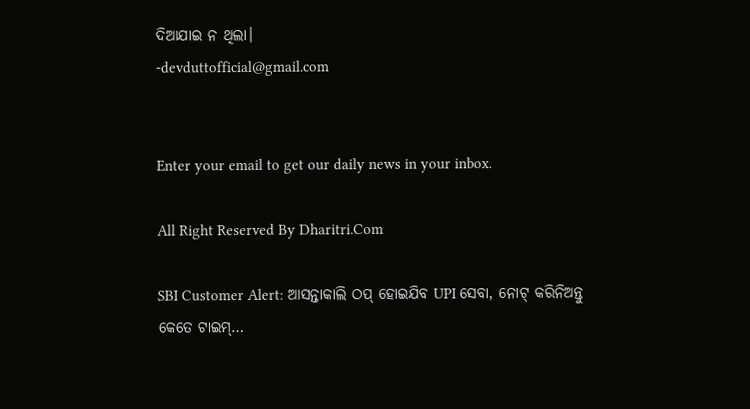ଦିଆଯାଇ ନ ଥିଲା।
-devduttofficial@gmail.com


Enter your email to get our daily news in your inbox.

All Right Reserved By Dharitri.Com

SBI Customer Alert: ଆସନ୍ତାକାଲି ଠପ୍‌ ହୋଇଯିବ UPI ସେବା, ନୋଟ୍‌ କରିନିଅନ୍ତୁ କେତେ ଟାଇମ୍‌…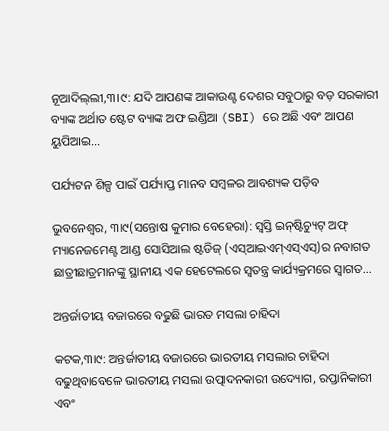ନୂଆଦିଲ୍‌ଲୀ,୩।୯: ଯଦି ଆପଣଙ୍କ ଆକାଉଣ୍ଟ ଦେଶର ସବୁଠାରୁ ବଡ଼ ସରକାରୀ ବ୍ୟାଙ୍କ ଅର୍ଥାତ ଷ୍ଟେଟ ବ୍ୟାଙ୍କ ଅଫ ଇଣ୍ଡିଆ (SBI) ରେ ଅଛି ଏବଂ ଆପଣ ୟୁପିଆଇ…

ପର୍ଯ୍ୟଟନ ଶିଳ୍ପ ପାଇଁ ପର୍ଯ୍ୟାପ୍ତ ମାନବ ସମ୍ବଳର ଆବଶ୍ୟକ ପଡ଼ିବ

ଭୁବନେଶ୍ୱର, ୩ା୯(ସନ୍ତୋଷ କୁମାର ବେହେରା): ସ୍ବସ୍ତି ଇନ୍‌ଷ୍ଟିଚ୍ୟୁଟ୍‌ ଅଫ୍‌ ମ୍ୟାନେଜମେଣ୍ଟ ଆଣ୍ଡ ସୋସିଆଲ ଷ୍ଟଡିଜ୍‌ (ଏସ୍‌ଆଇଏମ୍‌ଏସ୍‌ଏସ୍‌)ର ନବାଗତ ଛାତ୍ରୀଛାତ୍ରମାନଙ୍କୁ ସ୍ଥାନୀୟ ଏକ ହେଟେଲରେ ସ୍ବତନ୍ତ୍ର କାର୍ଯ୍ୟକ୍ରମରେ ସ୍ବାଗତ…

ଅନ୍ତର୍ଜାତୀୟ ବଜାରରେ ବଢୁଛି ଭାରତ ମସଲା ଚାହିଦା

କଟକ,୩ା୯: ଅନ୍ତର୍ଜାତୀୟ ବଜାରରେ ଭାରତୀୟ ମସଲାର ଚାହିଦା ବଢୁଥିବାବେଳେ ଭାରତୀୟ ମସଲା ଉତ୍ପାଦନକାରୀ ଉଦ୍ୟୋଗ, ରପ୍ତାନିକାରୀ ଏବଂ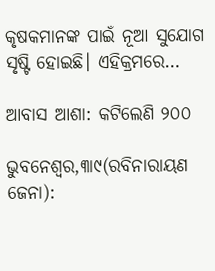କୃଷକମାନଙ୍କ ପାଇଁ ନୂଆ ସୁଯୋଗ ସୃଷ୍ଟି ହୋଇଛି। ଏହିକ୍ରମରେ…

ଆବାସ ଆଶା: କଟିଲେଣି ୨୦୦

ଭୁବନେଶ୍ୱର,୩ା୯(ରବିନାରାୟଣ ଜେନା):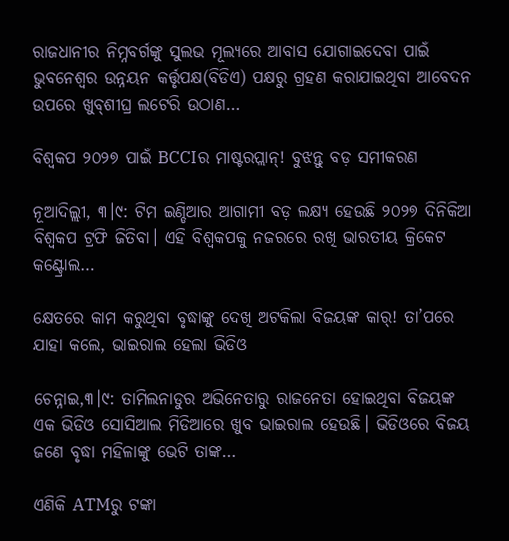ରାଜଧାନୀର ନିମ୍ନବର୍ଗଙ୍କୁ ସୁଲଭ ମୂଲ୍ୟରେ ଆବାସ ଯୋଗାଇଦେବା ପାଇଁ ଭୁବନେଶ୍ୱର ଉନ୍ନୟନ କର୍ତ୍ତୃପକ୍ଷ(ବିଡିଏ) ପକ୍ଷରୁ ଗ୍ରହଣ କରାଯାଇଥିବା ଆବେଦନ ଉପରେ ଖୁବ୍‌ଶୀଘ୍ର ଲଟେରି ଉଠାଣ…

ବିଶ୍ୱକପ ୨୦୨୭ ପାଇଁ BCCIର ମାଷ୍ଟରପ୍ଲାନ୍‌! ବୁଝନ୍ତୁ ବଡ଼ ସମୀକରଣ

ନୂଆଦିଲ୍ଲୀ, ୩।୯: ଟିମ ଇଣ୍ଡିଆର ଆଗାମୀ ବଡ଼ ଲକ୍ଷ୍ୟ ହେଉଛି ୨୦୨୭ ଦିନିକିଆ ବିଶ୍ୱକପ ଟ୍ରଫି ଜିତିବା। ଏହି ବିଶ୍ୱକପକୁ ନଜରରେ ରଖି ଭାରତୀୟ କ୍ରିକେଟ କଣ୍ଟ୍ରୋଲ…

କ୍ଷେତରେ କାମ କରୁଥିବା ବୃଦ୍ଧାଙ୍କୁ ଦେଖି ଅଟକିଲା ବିଜୟଙ୍କ କାର୍‌! ତା’ପରେ ଯାହା କଲେ, ଭାଇରାଲ ହେଲା ଭିଡିଓ

ଚେନ୍ନାଇ,୩।୯: ତାମିଲନାଡୁର ଅଭିନେତାରୁ ରାଜନେତା ହୋଇଥିବା ବିଜୟଙ୍କ ଏକ ଭିଡିଓ ସୋସିଆଲ ମିଡିଆରେ ଖୁବ ଭାଇରାଲ ହେଉଛି। ଭିଡିଓରେ ବିଜୟ ଜଣେ ବୃଦ୍ଧା ମହିଳାଙ୍କୁ ଭେଟି ତାଙ୍କ…

ଏଣିକି ATMରୁ ଟଙ୍କା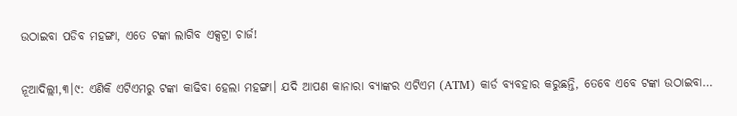ଉଠାଇବା ପଡିବ ମହଙ୍ଗା, ଏତେ ଟଙ୍କା ଲାଗିବ ଏକ୍ସଟ୍ରା ଚାର୍ଜ!

ନୂଆଦିଲ୍ଲୀ,୩।୯: ଏଣିକି ଏଟିଏମରୁ ଟଙ୍କା କାଢିବା ହେଲା ମହଙ୍ଗା। ଯଦି ଆପଣ କାନାରା ବ୍ୟାଙ୍କର ଏଟିଏମ (ATM) କାର୍ଡ ବ୍ୟବହାର କରୁଛନ୍ତି, ତେବେ ଏବେ ଟଙ୍କା ଉଠାଇବା…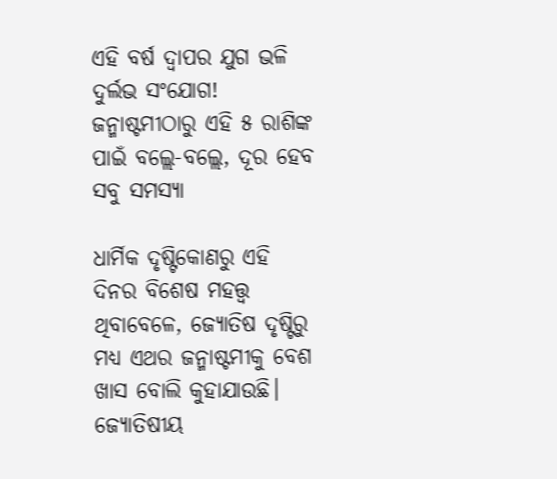ଏହି ବର୍ଷ ଦ୍ୱାପର ଯୁଗ ଭଳି ଦୁର୍ଲଭ ସଂଯୋଗ! ଜନ୍ମାଷ୍ଟମୀଠାରୁ ଏହି ୫ ରାଶିଙ୍କ ପାଇଁ ବଲ୍ଲେ-ବଲ୍ଲେ, ଦୂର ହେବ ସବୁ ସମସ୍ୟା

ଧାର୍ମିକ ଦୃଷ୍ଟିକୋଣରୁ ଏହି ଦିନର ବିଶେଷ ମହତ୍ତ୍ୱ ଥିବାବେଳେ, ଜ୍ୟୋତିଷ ଦୃଷ୍ଟିରୁ ମଧ୍ୟ ଏଥର ଜନ୍ମାଷ୍ଟମୀକୁ ବେଶ ଖାସ ବୋଲି କୁହାଯାଉଛି। ଜ୍ୟୋତିଷୀୟ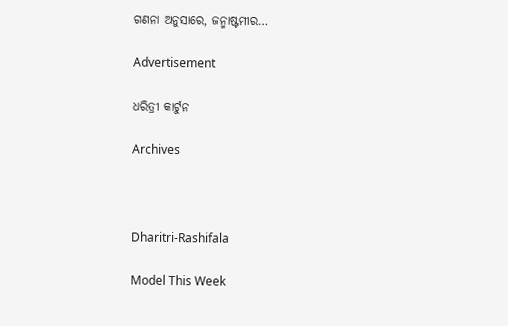ଗଣନା ଅନୁସାରେ, ଜନ୍ମାଷ୍ଟମୀର…

Advertisement

ଧରିତ୍ରୀ କାର୍ଟୁନ

Archives



Dharitri-Rashifala

Model This Week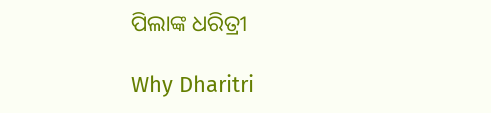ପିଲାଙ୍କ ଧରିତ୍ରୀ

Why Dharitri